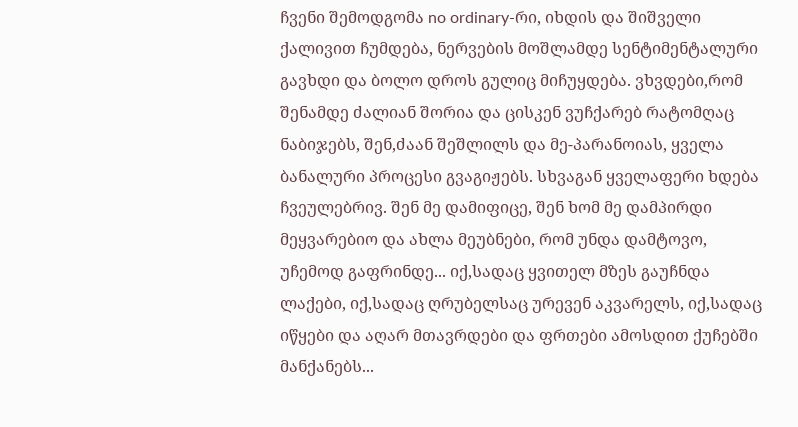ჩვენი შემოდგომა no ordinary-რი, იხდის და შიშველი ქალივით ჩუმდება, ნერვების მოშლამდე სენტიმენტალური გავხდი და ბოლო დროს გულიც მიჩუყდება. ვხვდები,რომ შენამდე ძალიან შორია და ცისკენ ვუჩქარებ რატომღაც ნაბიჯებს, შენ,ძაან შეშლილს და მე-პარანოიას, ყველა ბანალური პროცესი გვაგიჟებს. სხვაგან ყველაფერი ხდება ჩვეულებრივ. შენ მე დამიფიცე, შენ ხომ მე დამპირდი მეყვარებიო და ახლა მეუბნები, რომ უნდა დამტოვო, უჩემოდ გაფრინდე... იქ,სადაც ყვითელ მზეს გაუჩნდა ლაქები, იქ,სადაც ღრუბელსაც ურევენ აკვარელს, იქ,სადაც იწყები და აღარ მთავრდები და ფრთები ამოსდით ქუჩებში მანქანებს...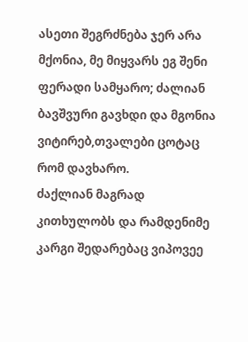ასეთი შეგრძნება ჯერ არა მქონია, მე მიყვარს ეგ შენი ფერადი სამყარო; ძალიან ბავშვური გავხდი და მგონია ვიტირებ,თვალები ცოტაც რომ დავხარო.
ძაქლიან მაგრად კითხულობს და რამდენიმე კარგი შედარებაც ვიპოვეე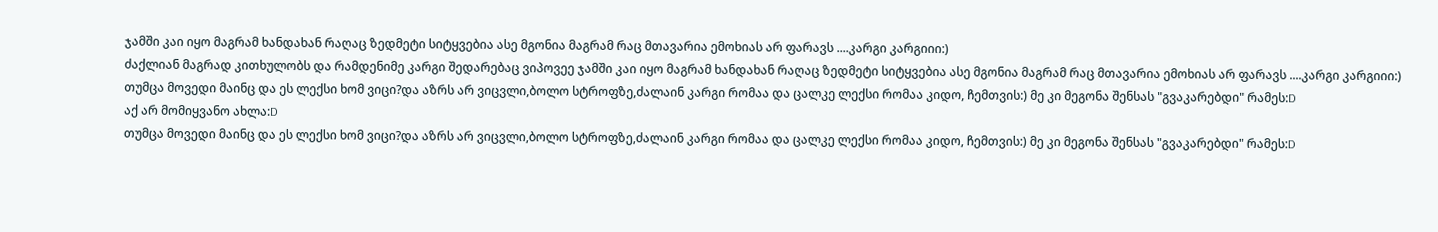ჯამში კაი იყო მაგრამ ხანდახან რაღაც ზედმეტი სიტყვებია ასე მგონია მაგრამ რაც მთავარია ემოხიას არ ფარავს ....კარგი კარგიიი:)
ძაქლიან მაგრად კითხულობს და რამდენიმე კარგი შედარებაც ვიპოვეე ჯამში კაი იყო მაგრამ ხანდახან რაღაც ზედმეტი სიტყვებია ასე მგონია მაგრამ რაც მთავარია ემოხიას არ ფარავს ....კარგი კარგიიი:)
თუმცა მოვედი მაინც და ეს ლექსი ხომ ვიცი?და აზრს არ ვიცვლი,ბოლო სტროფზე,ძალაინ კარგი რომაა და ცალკე ლექსი რომაა კიდო, ჩემთვის:) მე კი მეგონა შენსას "გვაკარებდი" რამეს:D
აქ არ მომიყვანო ახლა:D
თუმცა მოვედი მაინც და ეს ლექსი ხომ ვიცი?და აზრს არ ვიცვლი,ბოლო სტროფზე,ძალაინ კარგი რომაა და ცალკე ლექსი რომაა კიდო, ჩემთვის:) მე კი მეგონა შენსას "გვაკარებდი" რამეს:D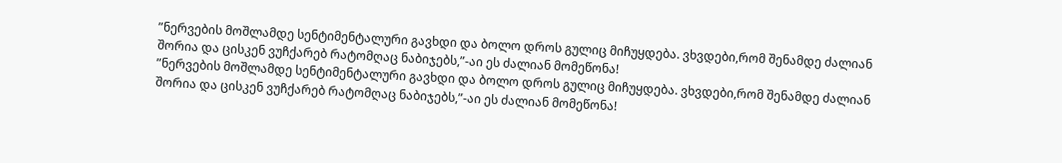”ნერვების მოშლამდე სენტიმენტალური გავხდი და ბოლო დროს გულიც მიჩუყდება. ვხვდები,რომ შენამდე ძალიან შორია და ცისკენ ვუჩქარებ რატომღაც ნაბიჯებს,”-აი ეს ძალიან მომეწონა!
”ნერვების მოშლამდე სენტიმენტალური გავხდი და ბოლო დროს გულიც მიჩუყდება. ვხვდები,რომ შენამდე ძალიან შორია და ცისკენ ვუჩქარებ რატომღაც ნაბიჯებს,”-აი ეს ძალიან მომეწონა!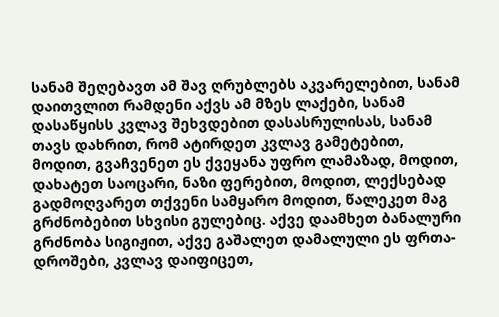სანამ შეღებავთ ამ შავ ღრუბლებს აკვარელებით, სანამ დაითვლით რამდენი აქვს ამ მზეს ლაქები, სანამ დასაწყისს კვლავ შეხვდებით დასასრულისას, სანამ თავს დახრით, რომ ატირდეთ კვლავ გამეტებით, მოდით, გვაჩვენეთ ეს ქვეყანა უფრო ლამაზად, მოდით, დახატეთ საოცარი, ნაზი ფერებით, მოდით, ლექსებად გადმოღვარეთ თქვენი სამყარო მოდით, წალეკეთ მაგ გრძნობებით სხვისი გულებიც. აქვე დაამხეთ ბანალური გრძნობა სიგიჟით, აქვე გაშალეთ დამალული ეს ფრთა-დროშები, კვლავ დაიფიცეთ,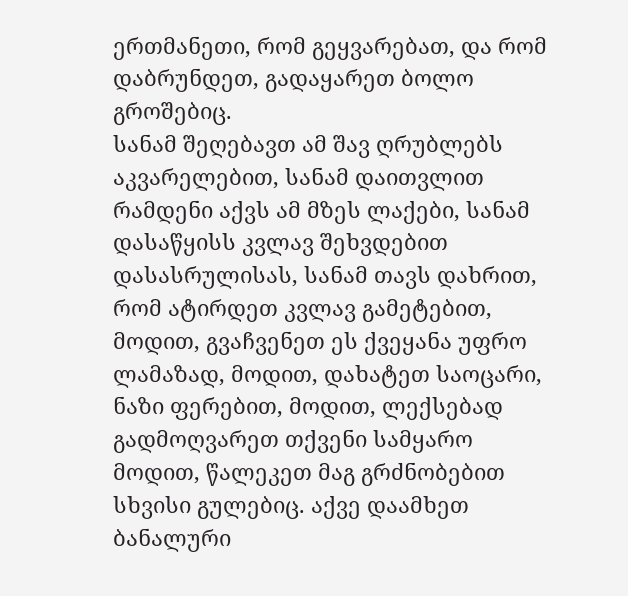ერთმანეთი, რომ გეყვარებათ, და რომ დაბრუნდეთ, გადაყარეთ ბოლო გროშებიც.
სანამ შეღებავთ ამ შავ ღრუბლებს აკვარელებით, სანამ დაითვლით რამდენი აქვს ამ მზეს ლაქები, სანამ დასაწყისს კვლავ შეხვდებით დასასრულისას, სანამ თავს დახრით, რომ ატირდეთ კვლავ გამეტებით, მოდით, გვაჩვენეთ ეს ქვეყანა უფრო ლამაზად, მოდით, დახატეთ საოცარი, ნაზი ფერებით, მოდით, ლექსებად გადმოღვარეთ თქვენი სამყარო მოდით, წალეკეთ მაგ გრძნობებით სხვისი გულებიც. აქვე დაამხეთ ბანალური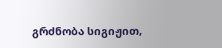გრძნობა სიგიჟით,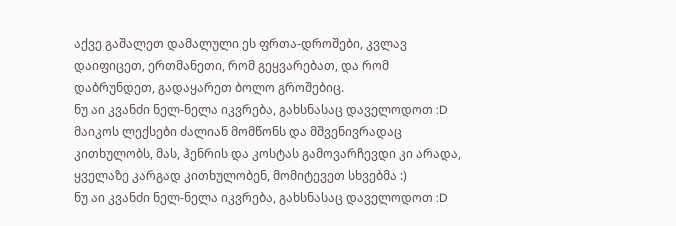აქვე გაშალეთ დამალული ეს ფრთა-დროშები, კვლავ დაიფიცეთ, ერთმანეთი, რომ გეყვარებათ, და რომ დაბრუნდეთ, გადაყარეთ ბოლო გროშებიც.
ნუ აი კვანძი ნელ-ნელა იკვრება, გახსნასაც დაველოდოთ :D მაიკოს ლექსები ძალიან მომწონს და მშვენივრადაც კითხულობს, მას, ჰენრის და კოსტას გამოვარჩევდი კი არადა, ყველაზე კარგად კითხულობენ, მომიტევეთ სხვებმა :)
ნუ აი კვანძი ნელ-ნელა იკვრება, გახსნასაც დაველოდოთ :D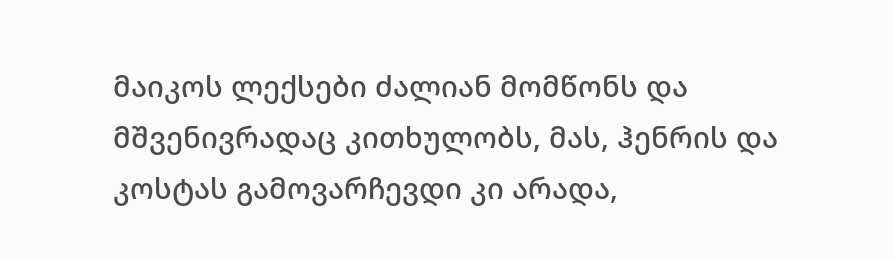მაიკოს ლექსები ძალიან მომწონს და მშვენივრადაც კითხულობს, მას, ჰენრის და კოსტას გამოვარჩევდი კი არადა,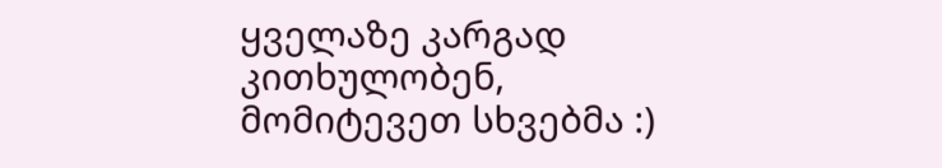ყველაზე კარგად კითხულობენ, მომიტევეთ სხვებმა :)